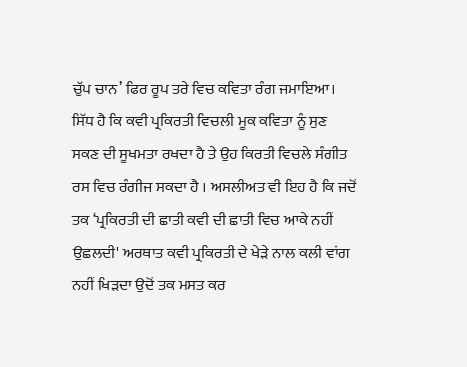ਚੁੱਪ ਚਾਨ’ ਫਿਰ ਰੂਪ ਤਰੇ ਵਿਚ ਕਵਿਤਾ ਰੰਗ ਜਮਾਇਆ। ਸਿੱਧ ਹੈ ਕਿ ਕਵੀ ਪ੍ਰਕਿਰਤੀ ਵਿਚਲੀ ਮੂਕ ਕਵਿਤਾ ਨੂੰ ਸੁਣ ਸਕਣ ਦੀ ਸੂਖਮਤਾ ਰਖਦਾ ਹੈ ਤੇ ਉਹ ਕਿਰਤੀ ਵਿਚਲੇ ਸੰਗੀਤ ਰਸ ਵਿਚ ਰੰਗੀਜ ਸਕਦਾ ਹੈ । ਅਸਲੀਅਤ ਵੀ ਇਹ ਹੈ ਕਿ ਜਦੋਂ ਤਕ ‘ਪ੍ਰਕਿਰਤੀ ਦੀ ਛਾਤੀ ਕਵੀ ਦੀ ਛਾਤੀ ਵਿਚ ਆਕੇ ਨਹੀਂ ਉਛਲਦੀ' ਅਰਥਾਤ ਕਵੀ ਪ੍ਰਕਿਰਤੀ ਦੇ ਖੇੜੇ ਨਾਲ ਕਲੀ ਵਾਂਗ ਨਹੀਂ ਖਿੜਦਾ ਉਦੋਂ ਤਕ ਮਸਤ ਕਰ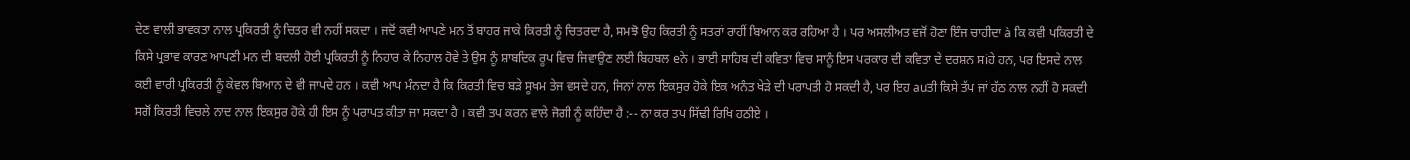ਦੇਣ ਵਾਲੀ ਭਾਵਕਤਾ ਨਾਲ ਪ੍ਰਕਿਰਤੀ ਨੂੰ ਚਿਤਰ ਵੀ ਨਹੀਂ ਸਕਦਾ । ਜਦੋਂ ਕਵੀ ਆਪਣੇ ਮਨ ਤੋਂ ਬਾਹਰ ਜਾਕੇ ਕਿਰਤੀ ਨੂੰ ਚਿਤਰਦਾ ਹੈ, ਸਮਝੋ ਉਹ ਕਿਰਤੀ ਨੂੰ ਸਤਰਾਂ ਰਾਹੀਂ ਬਿਆਨ ਕਰ ਰਹਿਆ ਹੈ । ਪਰ ਅਸਲੀਅਤ ਵਜੋਂ ਹੋਣਾ ਇੰਜ ਚਾਹੀਦਾ à ਕਿ ਕਵੀ ਪਕਿਰਤੀ ਦੇ ਕਿਸੇ ਪ੍ਰਭਾਵ ਕਾਰਣ ਆਪਣੀ ਮਨ ਦੀ ਬਦਲੀ ਹੋਈ ਪ੍ਰਕਿਰਤੀ ਨੂੰ ਨਿਹਾਰ ਕੇ ਨਿਹਾਲ ਹੋਵੇ ਤੇ ਉਸ ਨੂੰ ਸ਼ਾਬਦਿਕ ਰੂਪ ਵਿਚ ਜਿਵਾਉਣ ਲਈ ਬਿਹਬਲ eਨੇ । ਭਾਈ ਸਾਹਿਬ ਦੀ ਕਵਿਤਾ ਵਿਚ ਸਾਨੂੰ ਇਸ ਪਰਕਾਰ ਦੀ ਕਵਿਤਾ ਦੇ ਦਰਸ਼ਨ ਸiਹੇ ਹਨ, ਪਰ ਇਸਦੇ ਨਾਲ ਕਈ ਵਾਰੀ ਪ੍ਰਕਿਰਤੀ ਨੂੰ ਕੇਵਲ ਬਿਆਨ ਦੇ ਵੀ ਜਾਪਦੇ ਹਨ । ਕਵੀ ਆਪ ਮੰਨਦਾ ਹੈ ਕਿ ਕਿਰਤੀ ਵਿਚ ਬੜੇ ਸੂਖਮ ਤੇਜ ਵਸਦੇ ਹਨ, ਜਿਨਾਂ ਨਾਲ ਇਕਸੁਰ ਹੋਕੇ ਇਕ ਅਨੰਤ ਖੇੜੇ ਦੀ ਪਰਾਪਤੀ ਹੋ ਸਕਦੀ ਹੈ, ਪਰ ਇਹ auਤੀ ਕਿਸੇ ਤੱਪ ਜਾਂ ਹੱਠ ਨਾਲ ਨਹੀਂ ਹੋ ਸਕਦੀ ਸਗੋਂ ਕਿਰਤੀ ਵਿਚਲੇ ਨਾਦ ਨਾਲ ਇਕਸੁਰ ਹੋਕੇ ਹੀ ਇਸ ਨੂੰ ਪਰਾਪਤ ਕੀਤਾ ਜਾ ਸਕਦਾ ਹੈ । ਕਵੀ ਤਪ ਕਰਨ ਵਾਲੇ ਜੋਗੀ ਨੂੰ ਕਹਿੰਦਾ ਹੈ :-- ਨਾ ਕਰ ਤਪ ਸਿੱਢੀ ਰਿਖਿ ਹਠੀਏ ।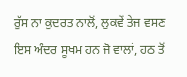ਰੁੱਸ ਨਾ ਕੁਦਰਤ ਨਾਲੋਂ, ਲੁਕਵੇਂ ਤੇਜ ਵਸਣ ਇਸ ਅੰਦਰ ਸੂਖਮ ਹਨ ਜੋ ਵਾਲਾਂ, ਹਠ ਤੋਂ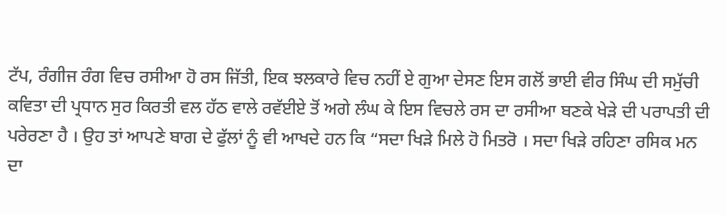ਟੱਪ, ਰੰਗੀਜ ਰੰਗ ਵਿਚ ਰਸੀਆ ਹੋ ਰਸ ਜਿੱਤੀ, ਇਕ ਝਲਕਾਰੇ ਵਿਚ ਨਹੀਂ ਏ ਗੁਆ ਦੇਸਣ ਇਸ ਗਲੋਂ ਭਾਈ ਵੀਰ ਸਿੰਘ ਦੀ ਸਮੁੱਚੀ ਕਵਿਤਾ ਦੀ ਪ੍ਰਧਾਨ ਸੁਰ ਕਿਰਤੀ ਵਲ ਹੱਠ ਵਾਲੇ ਰਵੱਈਏ ਤੋਂ ਅਗੇ ਲੰਘ ਕੇ ਇਸ ਵਿਚਲੇ ਰਸ ਦਾ ਰਸੀਆ ਬਣਕੇ ਖੇੜੇ ਦੀ ਪਰਾਪਤੀ ਦੀ ਪਰੇਰਣਾ ਹੈ । ਉਹ ਤਾਂ ਆਪਣੇ ਬਾਗ ਦੇ ਫੁੱਲਾਂ ਨੂੰ ਵੀ ਆਖਦੇ ਹਨ ਕਿ “ਸਦਾ ਖਿੜੇ ਮਿਲੇ ਹੋ ਮਿਤਰੋ । ਸਦਾ ਖਿੜੇ ਰਹਿਣਾ ਰਸਿਕ ਮਨ ਦਾ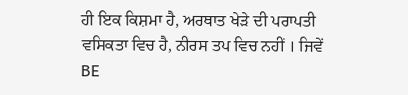ਹੀ ਇਕ ਕਿਸ਼ਮਾ ਹੈ, ਅਰਥਾਤ ਖੇੜੇ ਦੀ ਪਰਾਪਤੀ ਵਸਿਕਤਾ ਵਿਚ ਹੈ, ਨੀਰਸ ਤਪ ਵਿਚ ਨਹੀਂ । ਜਿਵੇਂ BE